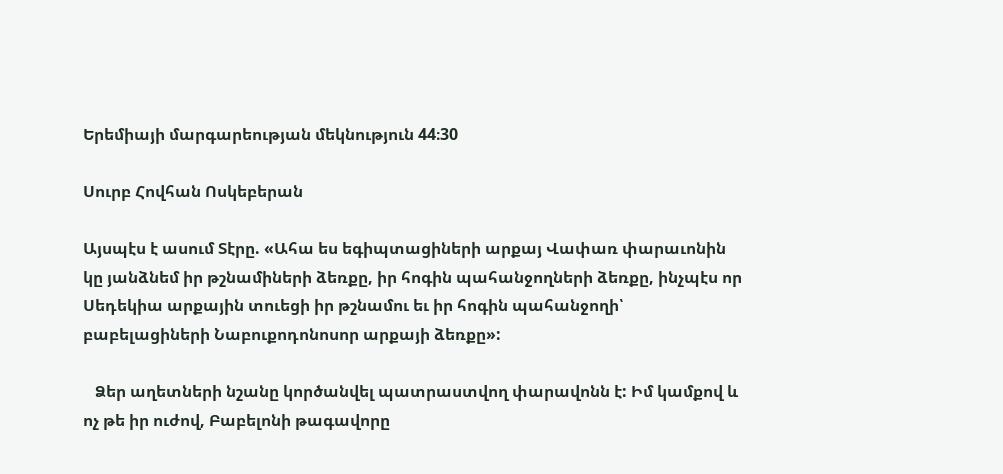Երեմիայի մարգարեության մեկնություն 44։30

Սուրբ Հովհան Ոսկեբերան

Այսպէս է ասում Տէրը. «Ահա ես եգիպտացիների արքայ Վափառ փարաւոնին կը յանձնեմ իր թշնամիների ձեռքը, իր հոգին պահանջողների ձեռքը, ինչպէս որ Սեդեկիա արքային տուեցի իր թշնամու եւ իր հոգին պահանջողի՝ բաբելացիների Նաբուքոդոնոսոր արքայի ձեռքը»:

   Ձեր աղետների նշանը կործանվել պատրաստվող փարավոնն է: Իմ կամքով և ոչ թե իր ուժով, Բաբելոնի թագավորը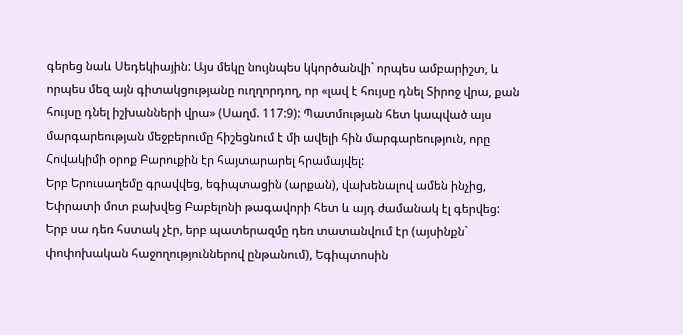գերեց նաև Սեդեկիային: Այս մեկը նույնպես կկործանվի` որպես ամբարիշտ, և որպես մեզ այն գիտակցությանը ուղղորդող, որ «լավ է հույսը դնել Տիրոջ վրա, քան հույսը դնել իշխանների վրա» (Սաղմ. 117:9): Պատմության հետ կապված այս մարգարեության մեջբերումը հիշեցնում է մի ավելի հին մարգարեություն, որը Հովակիմի օրոք Բարուքին էր հայտարարել հրամայվել:
Երբ Երուսաղեմը գրավվեց, եգիպտացին (արքան), վախենալով ամեն ինչից, Եփրատի մոտ բախվեց Բաբելոնի թագավորի հետ և այդ ժամանակ էլ գերվեց: Երբ սա դեռ հստակ չէր, երբ պատերազմը դեռ տատանվում էր (այսինքն` փոփոխական հաջողություններով ընթանում), Եգիպտոսին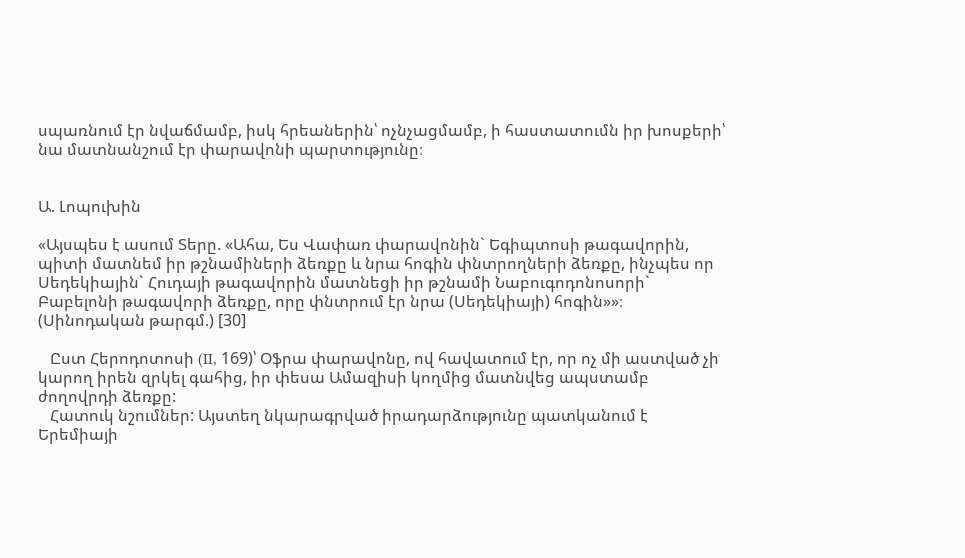սպառնում էր նվաճմամբ, իսկ հրեաներին՝ ոչնչացմամբ, ի հաստատումն իր խոսքերի՝ նա մատնանշում էր փարավոնի պարտությունը։


Ա. Լոպուխին

«Այսպես է ասում Տերը. «Ահա, Ես Վափառ փարավոնին` Եգիպտոսի թագավորին, պիտի մատնեմ իր թշնամիների ձեռքը և նրա հոգին փնտրողների ձեռքը, ինչպես որ Սեդեկիային` Հուդայի թագավորին մատնեցի իր թշնամի Նաբուգոդոնոսորի` Բաբելոնի թագավորի ձեռքը, որը փնտրում էր նրա (Սեդեկիայի) հոգին»»։ (Սինոդական թարգմ.) [30]

   Ըստ Հերոդոտոսի (II, 169)՝ Օֆրա փարավոնը, ով հավատում էր, որ ոչ մի աստված չի կարող իրեն զրկել գահից, իր փեսա Ամազիսի կողմից մատնվեց ապստամբ ժողովրդի ձեռքը:
   Հատուկ նշումներ: Այստեղ նկարագրված իրադարձությունը պատկանում է Երեմիայի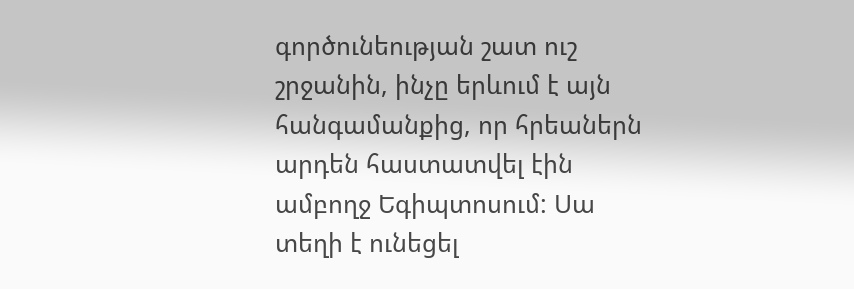գործունեության շատ ուշ շրջանին, ինչը երևում է այն հանգամանքից, որ հրեաներն արդեն հաստատվել էին ամբողջ Եգիպտոսում: Սա տեղի է ունեցել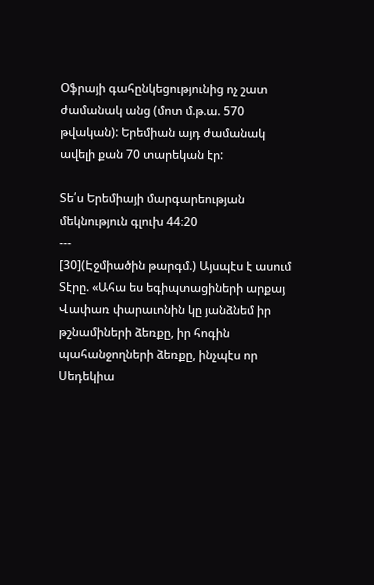Օֆրայի գահընկեցությունից ոչ շատ ժամանակ անց (մոտ մ.թ.ա. 570 թվական): Երեմիան այդ ժամանակ ավելի քան 70 տարեկան էր:

Տե՛ս Երեմիայի մարգարեության մեկնություն գլուխ 44։20
---
[30](Էջմիածին թարգմ.) Այսպէս է ասում Տէրը. «Ահա ես եգիպտացիների արքայ Վափառ փարաւոնին կը յանձնեմ իր թշնամիների ձեռքը, իր հոգին պահանջողների ձեռքը, ինչպէս որ Սեդեկիա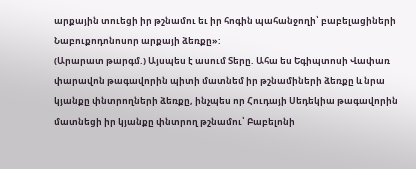արքային տուեցի իր թշնամու եւ իր հոգին պահանջողի՝ բաբելացիների Նաբուքոդոնոսոր արքայի ձեռքը»:
(Արարատ թարգմ.) Այսպես է ասում Տերը. Ահա ես Եգիպտոսի Վափառ փարավոն թագավորին պիտի մատնեմ իր թշնամիների ձեռքը և նրա կյանքը փնտրողների ձեռքը, ինչպես որ Հուդայի Սեդեկիա թագավորին մատնեցի իր կյանքը փնտրող թշնամու՝ Բաբելոնի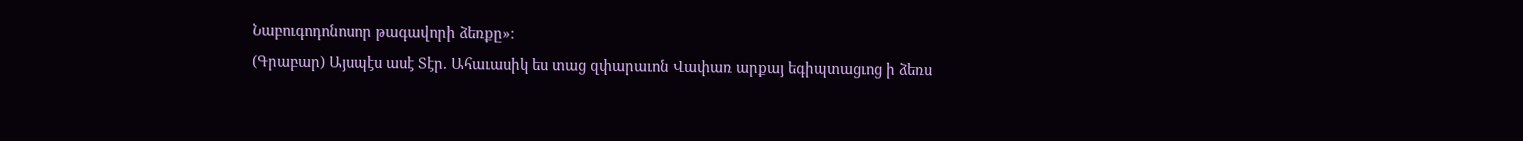Նաբուգոդոնոսոր թագավորի ձեռքը»։
(Գրաբար) Այսպէս ասէ Տէր. Ահաւասիկ ես տաց զփարաւոն Վափառ արքայ եգիպտացւոց ի ձեռս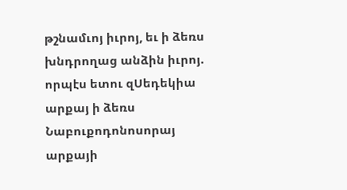թշնամւոյ իւրոյ, եւ ի ձեռս խնդրողաց անձին իւրոյ. որպէս ետու զՍեդեկիա արքայ ի ձեռս Նաբուքոդոնոսորայ արքայի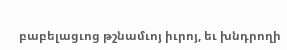բաբելացւոց թշնամւոյ իւրոյ, եւ խնդրողի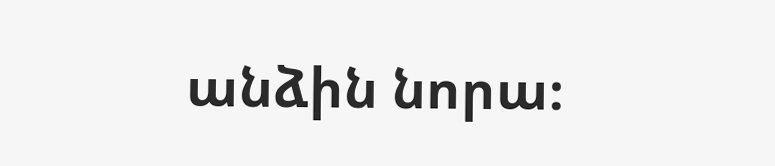անձին նորա։